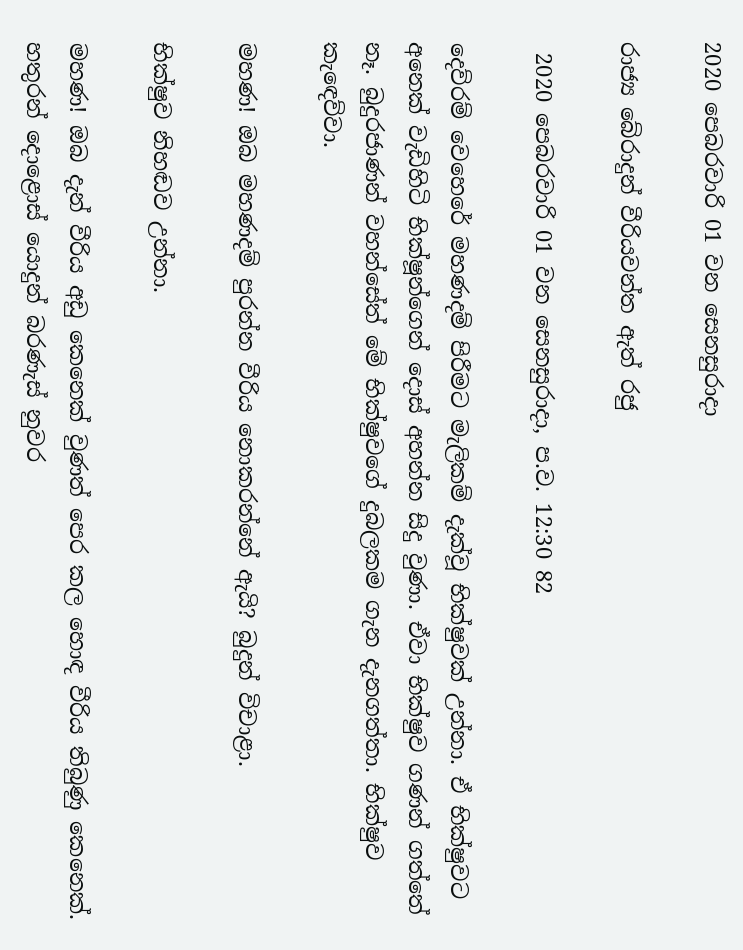2020 පෙබරවාරි 01 වන සෙනසුරාදා

රාජ්‍ය බේරාදුන් වීරියවන්ත ඇත් රජු

 2020 පෙබරවාරි 01 වන සෙනසුරාදා, ප.ව. 12:30 82

දෙව්රම් වෙහෙරේ මහණදම් පිරීමට මැලිකම් දැක්වූ භික්ෂුවක් උන්නා. ඒ භික්ෂුවට අනෙක් වැඩිහිටි භික්ෂූන්ගෙන් දොස් අහන්න සිදු වුණා. ඒවා භික්ෂුව ගණන් ගත්තේ නෑ. බුදුරජාණන් වහන්සේත් මේ භික්ෂුවගේ දුබලකම ගැන දැනගත්තා. භික්ෂුව කැඳෙව්වා.

මහණ! ඔබ මහණදම් පුරන්න වීරිය නොකරන්නේ ඇයි? බුදුන් විචාළා.

භික්ෂුව නිහඬව උන්නා.

මහණ! ඔබ දැන් වීරිය අඩු කෙනෙක් වුණත් පෙර කල හොඳ වීරිය තිබුණු කෙනෙක්. හතුරන් දොළොස් යොදුන් බරණැස් නුවර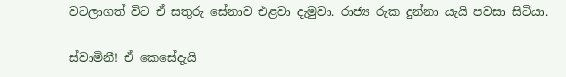වටලාගත් විට ඒ සතුරු සේනාව එළවා දැමුවා. රාජ්‍ය රුක දුන්නා යැයි පවසා සිටියා.

ස්වාමිනී! ඒ කෙසේදැයි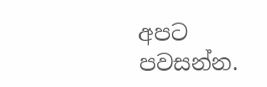අපට පවසන්න.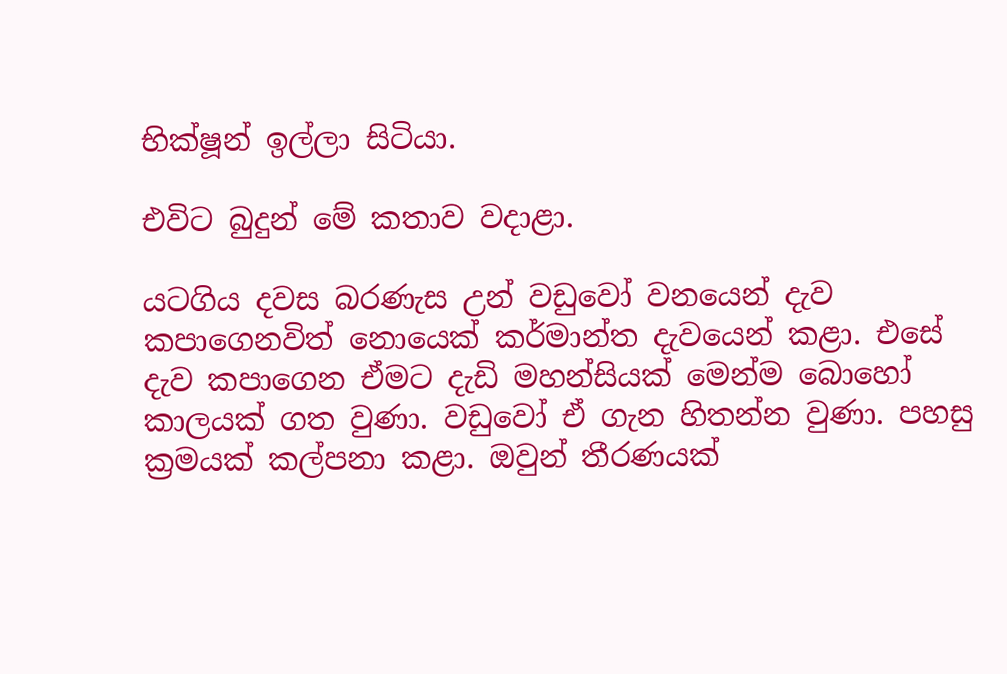භික්ෂූන් ඉල්ලා සිටියා.

එවිට බුදුන් මේ කතාව වදාළා.

යටගිය දවස බරණැස උන් වඩුවෝ වනයෙන් දැව කපාගෙනවිත් නොයෙක් කර්මාන්ත දැවයෙන් කළා. එසේ දැව කපාගෙන ඒමට දැඩි මහන්සියක් මෙන්ම බොහෝ කාලයක් ගත වුණා. වඩුවෝ ඒ ගැන හිතන්න වුණා. පහසු ක්‍රමයක් කල්පනා කළා. ඔවුන් තීරණයක්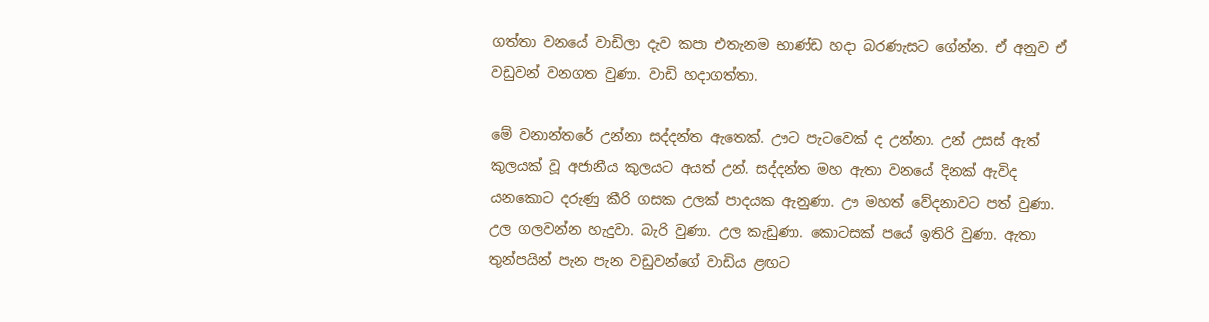ගත්තා වනයේ වාඩිලා දැව කපා එතැනම භාණ්ඩ හදා බරණැසට ගේන්න. ඒ අනුව ඒ වඩුවන් වනගත වුණා. වාඩි හදාගත්තා.

මේ වනාන්තරේ උන්නා සද්දන්ත ඇතෙක්. ඌට පැටවෙක් ද උන්නා. උන් උසස් ඇත් කුලයක් වූ අජානීය කුලයට අයත් උන්. සද්දන්ත මහ ඇතා වනයේ දිනක් ඇවිද යනකොට දරුණු කීරි ගසක උලක් පාදයක ඇනුණා. ඌ මහත් වේදනාවට පත් වුණා. උල ගලවන්න හැදුවා. බැරි වුණා. උල කැඩුණා. කොටසක් පයේ ඉතිරි වුණා. ඇතා තුන්පයින් පැන පැන වඩුවන්ගේ වාඩිය ළඟට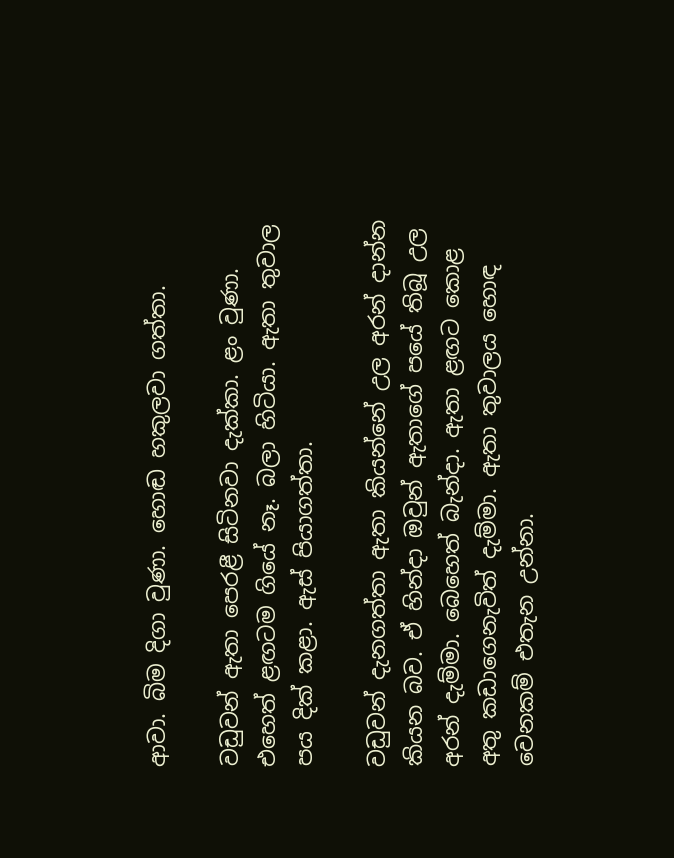ආවා. බිම දිගා වුණා. හොඬ හකුලවා ගත්තා.

වඩුවන් ඇතා පෙරළී සිටිනවා දැක්කා. ළං වුණා. එහෙත් ළඟටම ගියේ නෑ. බලා හිටියා. ඇතා තුවාල පය දික් කළා. ඇස් පියාගත්තා.

වඩුවන් දැනගත්තා ඇතා කියන්නේ උල අරන් දාන්න කියන බව. ඒ හින්දා ඔවුන් ඇතාගේ පයේ තිබූ උල අරන් දැම්මා. බෙහෙත් බැන්දා. ඇතා ළඟට කොළ අතු කඩාගෙනැවිත් දැම්මා. ඇතා තුවාලය හොඳ වෙනකම් එතැන උන්නා.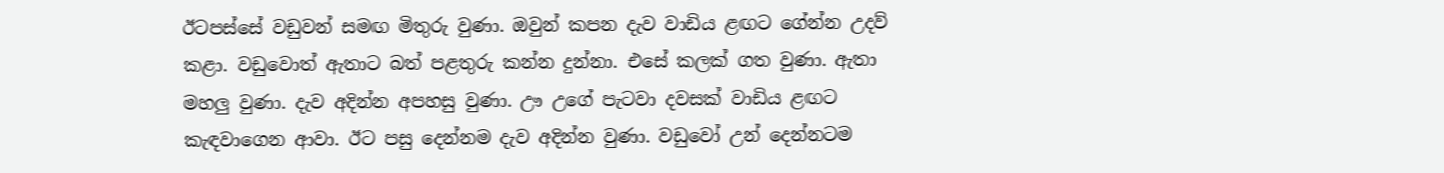ඊටපස්සේ වඩුවන් සමඟ මිතුරු වුණා. ඔවුන් කපන දැව වාඩිය ළඟට ගේන්න උදව් කළා. වඩුවොත් ඇතාට බත් පළතුරු කන්න දුන්නා. එසේ කලක් ගත වුණා. ඇතා මහලු වුණා. දැව අදින්න අපහසු වුණා. ඌ උගේ පැටවා දවසක් වාඩිය ළඟට කැඳවාගෙන ආවා. ඊට පසු දෙන්නම දැව අදින්න වුණා. වඩුවෝ උන් දෙන්නටම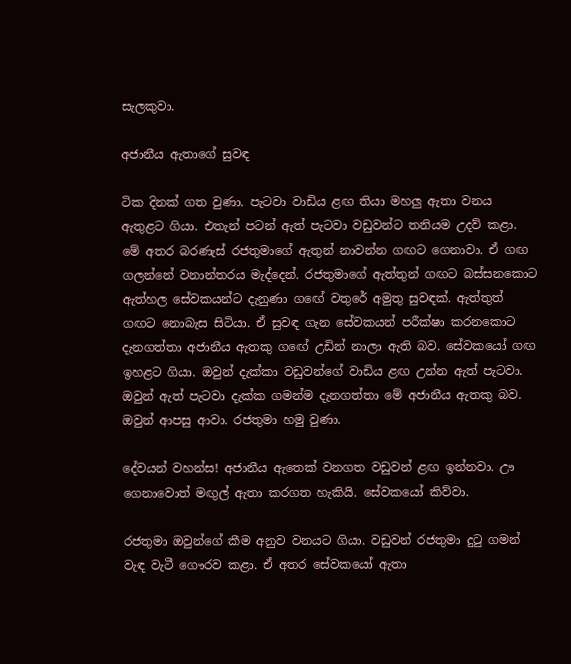සැලකුවා.

අජානීය ඇතාගේ සුවඳ

ටික දිනක් ගත වුණා. පැටවා වාඩිය ළඟ තියා මහලු ඇතා වනය ඇතුළට ගියා. එතැන් පටන් ඇත් පැටවා වඩුවන්ට තනියම උදව් කළා. මේ අතර බරණැස් රජතුමාගේ ඇතුන් නාවන්න ගඟට ගෙනාවා. ඒ ගඟ ගලන්නේ වනාන්තරය මැද්දෙන්. රජතුමාගේ ඇත්තුන් ගඟට බස්සනකොට ඇත්හල සේවකයන්ට දැනුණා ගඟේ වතුරේ අමුතු සුවඳක්. ඇත්තුත් ගඟට නොබැස සිටියා. ඒ සුවඳ ගැන සේවකයන් පරීක්ෂා කරනකොට දැනගත්තා අජානීය ඇතකු ගඟේ උඩින් නාලා ඇති බව. සේවකයෝ ගඟ ඉහළට ගියා. ඔවුන් දැක්කා වඩුවන්ගේ වාඩිය ළඟ උන්න ඇත් පැටවා. ඔවුන් ඇත් පැටවා දැක්ක ගමන්ම දැනගත්තා මේ අජානීය ඇතකු බව. ඔවුන් ආපසු ආවා. රජතුමා හමු වුණා.

දේවයන් වහන්ස! අජානීය ඇතෙක් වනගත වඩුවන් ළඟ ඉන්නවා. ඌ ගෙනාවොත් මඟුල් ඇතා කරගත හැකියි. සේවකයෝ කිව්වා.

රජතුමා ඔවුන්ගේ කීම අනුව වනයට ගියා. වඩුවන් රජතුමා දුටු ගමන් වැඳ වැටී ගෞරව කළා. ඒ අතර සේවකයෝ ඇතා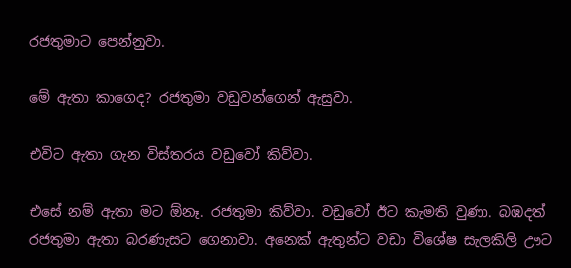රජතුමාට පෙන්නුවා.

මේ ඇතා කාගෙද? රජතුමා වඩුවන්ගෙන් ඇසුවා.

එවිට ඇතා ගැන විස්තරය වඩුවෝ කිව්වා.

එසේ නම් ඇතා මට ඕනෑ. රජතුමා කිව්වා. වඩුවෝ ඊට කැමති වුණා. බඹදත් රජතුමා ඇතා බරණැසට ගෙනාවා. අනෙක් ඇතුන්ට වඩා විශේෂ සැලකිලි ඌට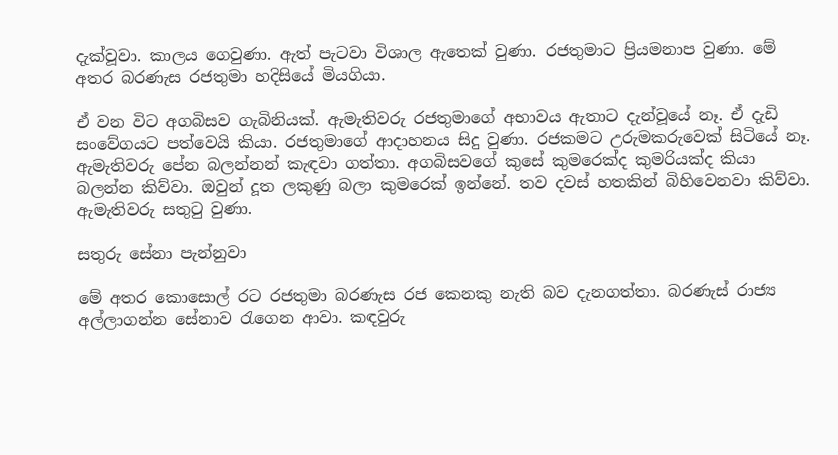දැක්වූවා. කාලය ගෙවුණා. ඇත් පැටවා විශාල ඇතෙක් වුණා. රජතුමාට ප්‍රියමනාප වුණා. මේ අතර බරණැස රජතුමා හදිසියේ මියගියා.

ඒ වන විට අගබිසව ගැබිනියක්. ඇමැතිවරු රජතුමාගේ අභාවය ඇතාට දැන්වූයේ නෑ. ඒ දැඩි සංවේගයට පත්වෙයි කියා. රජතුමාගේ ආදාහනය සිදු වුණා. රජකමට උරුමකරුවෙක් සිටියේ නෑ. ඇමැතිවරු පේන බලන්නන් කැඳවා ගත්තා. අගබිසවගේ කුසේ කුමරෙක්ද කුමරියක්ද කියා බලන්න කිව්වා. ඔවුන් දූත ලකුණු බලා කුමරෙක් ඉන්නේ. තව දවස් හතකින් බිහිවෙනවා කිව්වා. ඇමැතිවරු සතුටු වුණා.

සතුරු සේනා පැන්නුවා

මේ අතර කොසොල් රට රජතුමා බරණැස රජ කෙනකු නැති බව දැනගත්තා. බරණැස් රාජ්‍ය අල්ලාගන්න සේනාව රැගෙන ආවා. කඳවුරු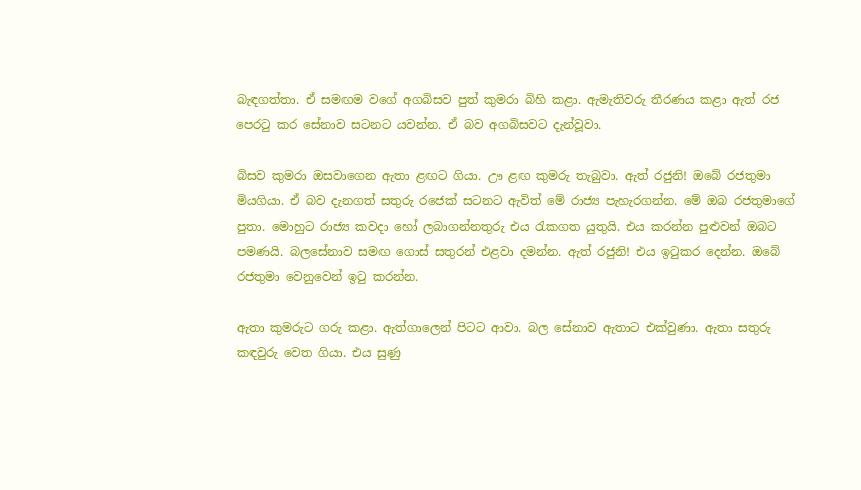බැඳගත්තා. ඒ සමඟම වගේ අගබිසව පුත් කුමරා බිහි කළා. ඇමැතිවරු තීරණය කළා ඇත් රජ පෙරටු කර සේනාව සටනට යවන්න. ඒ බව අගබිසවට දැන්වූවා.

බිසව කුමරා ඔසවාගෙන ඇතා ළඟට ගියා. ඌ ළඟ කුමරු තැබුවා. ඇත් රජුනි! ඔබේ රජතුමා මියගියා. ඒ බව දැනගත් සතුරු රජෙක් සටනට ඇවිත් මේ රාජ්‍ය පැහැරගන්න. මේ ඔබ රජතුමාගේ පුතා. මොහුට රාජ්‍ය කවදා හෝ ලබාගන්නතුරු එය රැකගත යුතුයි. එය කරන්න පුළුවන් ඔබට පමණයි. බලසේනාව සමඟ ගොස් සතුරන් එළවා දමන්න. ඇත් රජුනි! එය ඉටුකර දෙන්න. ඔබේ රජතුමා වෙනුවෙන් ඉටු කරන්න.

ඇතා කුමරුට ගරු කළා. ඇත්ගාලෙන් පිටට ආවා. බල සේනාව ඇතාට එක්වුණා. ඇතා සතුරු කඳවුරු වෙත ගියා. එය සුණු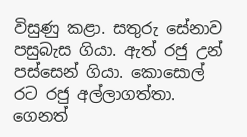විසුණු කළා. සතුරු සේනාව පසුබැස ගියා. ඇත් රජු උන් පස්සෙන් ගියා. කොසොල් රට රජු අල්ලාගත්තා. ගෙනත්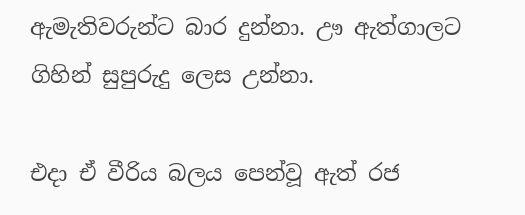ඇමැතිවරුන්ට බාර දුන්නා. ඌ ඇත්ගාලට ගිහින් සුපුරුදු ලෙස උන්නා.

එදා ඒ වීරිය බලය පෙන්වූ ඇත් රජ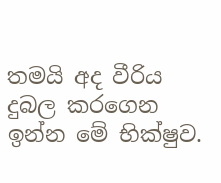තමයි අද වීරිය දුබල කරගෙන ඉන්න මේ භික්ෂුව.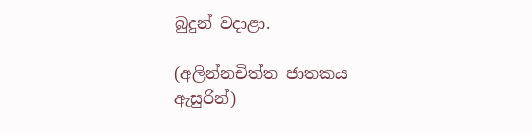බුදුන් වදාළා.

(අලින්නචිත්ත ජාතකය ඇසුරින්)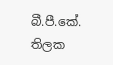බී.පී.කේ. තිලක